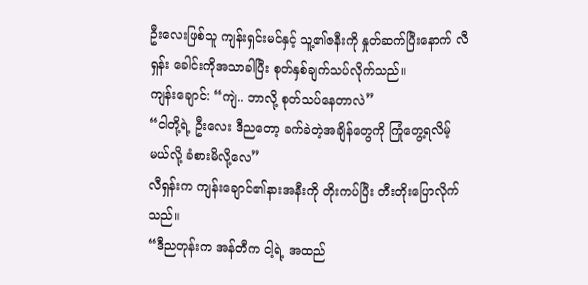ဦးလေးဖြစ်သူ ကျန်းရှင်းမင်နှင့် သူ့၏ဇနီးကို နှုတ်ဆက်ပြီးနောက် လီရှန်း ခေါင်းကိုအသာခါပြီး စုတ်နှစ်ချက်သပ်လိုက်သည်။
ကျန်းချောင်: “ကျဲ.. ဘာလို့ စုတ်သပ်နေတာလဲ”
“ငါတို့ရဲ့ ဦးလေး ဒီညတော့ ခက်ခဲတဲ့အချိန်တွေကို ကြုံတွေ့ရလိမ့်မယ်လို့ ခံစားမိလို့လေ”
လီရှန်းက ကျန်းချောင်၏နားအနီးကို တိုးကပ်ပြီး တီးတိုးပြောလိုက်သည်။
“ဒီညတုန်းက အန်တီက ငါ့ရဲ့ အထည်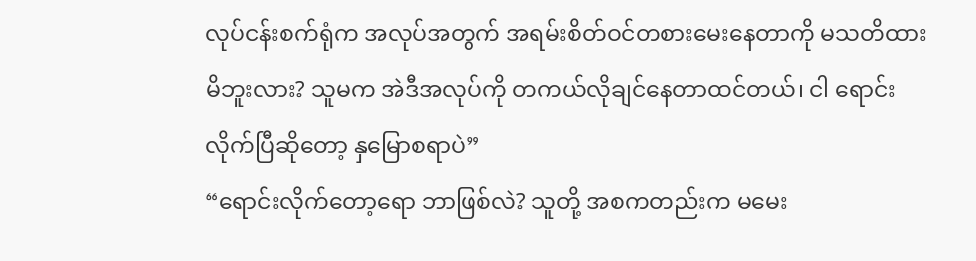လုပ်ငန်းစက်ရုံက အလုပ်အတွက် အရမ်းစိတ်ဝင်တစားမေးနေတာကို မသတိထားမိဘူးလား? သူမက အဲဒီအလုပ်ကို တကယ်လိုချင်နေတာထင်တယ်၊ ငါ ရောင်းလိုက်ပြီဆိုတော့ နှမြောစရာပဲ”
“ရောင်းလိုက်တော့ရော ဘာဖြစ်လဲ? သူတို့ အစကတည်းက မမေး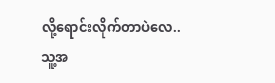လို့ရောင်းလိုက်တာပဲလေ.. သူ့အ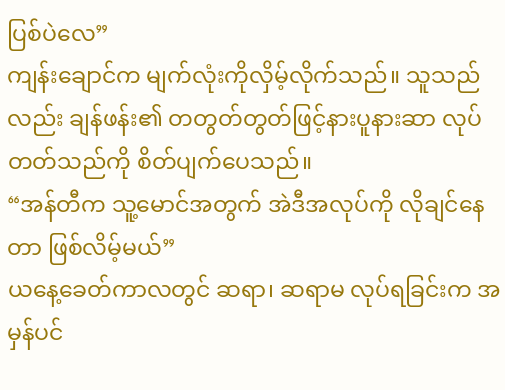ပြစ်ပဲလေ”
ကျန်းချောင်က မျက်လုံးကိုလှိမ့်လိုက်သည်။ သူသည်လည်း ချန်ဖန်း၏ တတွတ်တွတ်ဖြင့်နားပူနားဆာ လုပ်တတ်သည်ကို စိတ်ပျက်ပေသည်။
“အန်တီက သူ့မောင်အတွက် အဲဒီအလုပ်ကို လိုချင်နေတာ ဖြစ်လိမ့်မယ်”
ယနေ့ခေတ်ကာလတွင် ဆရာ၊ ဆရာမ လုပ်ရခြင်းက အမှန်ပင်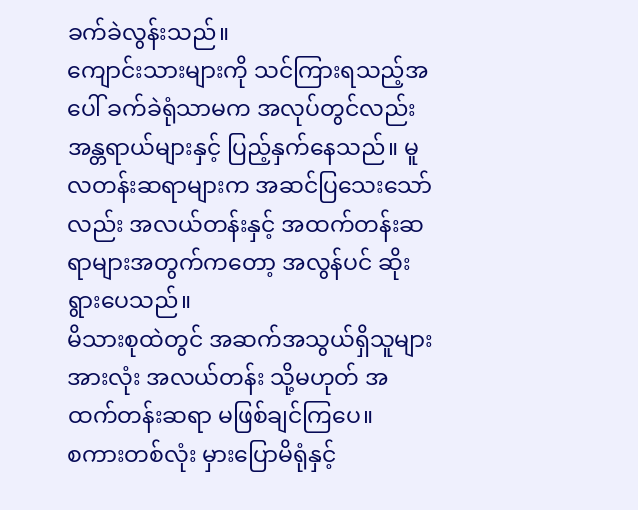ခက်ခဲလွန်းသည်။
ကျောင်းသားများကို သင်ကြားရသည့်အပေါ် ခက်ခဲရုံသာမက အလုပ်တွင်လည်း အန္တရာယ်များနှင့် ပြည့်နှက်နေသည်။ မူလတန်းဆရာများက အဆင်ပြသေးသော်လည်း အလယ်တန်းနှင့် အထက်တန်းဆရာများအတွက်ကတော့ အလွန်ပင် ဆိုးရွားပေသည်။
မိသားစုထဲတွင် အဆက်အသွယ်ရှိသူများအားလုံး အလယ်တန်း သို့မဟုတ် အထက်တန်းဆရာ မဖြစ်ချင်ကြပေ။
စကားတစ်လုံး မှားပြောမိရုံနှင့်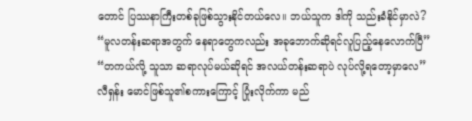တောင် ပြဿနာကြီးတစ်ခုဖြစ်သွားနိုင်တယ်လေ။ ဘယ်သူက ဒါကို သည်းခံနိုင်မှာလဲ?
“မူလတန်းဆရာအတွက် နေရာတွေကလည်း အခုဘောက်ဆိုရင်လူပြည့်နေလောက်ပြီ”
“တကယ်လို့ သူသာ ဆရာလုပ်မယ်ဆိုရင် အလယ်တန်းဆရာပဲ လုပ်လို့ရတော့မှာလေ”
လီရှန်း မောင်ဖြစ်သူ၏စကားကြောင့် ပြုံးလိုက်ကာ မည်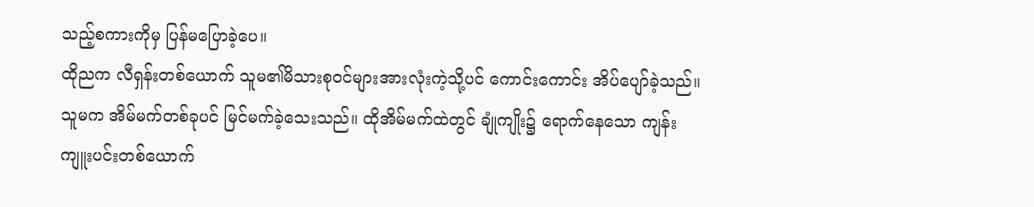သည့်စကားကိုမှ ပြန်မပြောခဲ့ပေ။
ထိုညက လီရှန်းတစ်ယောက် သူမ၏မိသားစုဝင်များအားလုံးကဲ့သို့ပင် ကောင်းကောင်း အိပ်ပျော်ခဲ့သည်။
သူမက အိမ်မက်တစ်ခုပင် မြင်မက်ခဲ့သေးသည်။ ထိုအိမ်မက်ထဲတွင် ချုံကျိုး၌ ရောက်နေသော ကျန်းကျူးပင်းတစ်ယောက်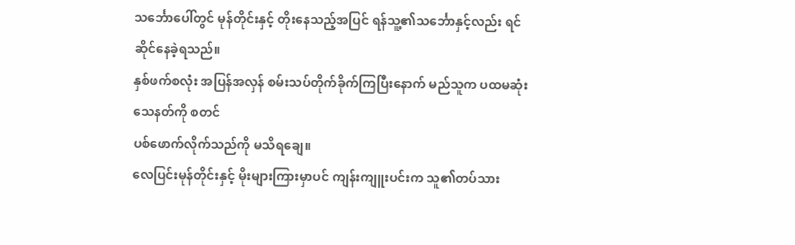သင်္ဘောပေါ်တွင် မုန်တိုင်းနှင့် တိုးနေသည့်အပြင် ရန်သူ့၏သင်္ဘောနှင့်လည်း ရင်ဆိုင်နေခဲ့ရသည်။
နှစ်ဖက်စလုံး အပြန်အလှန် စမ်းသပ်တိုက်ခိုက်ကြပြီးနောက် မည်သူက ပထမဆုံး သေနတ်ကို စတင်
ပစ်ဖောက်လိုက်သည်ကို မသိရချေ။
လေပြင်းမုန်တိုင်းနှင့် မိုးများကြားမှာပင် ကျန်းကျူးပင်းက သူ၏တပ်သား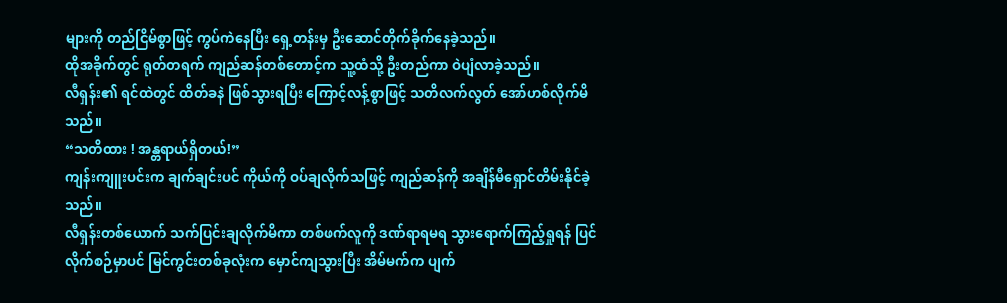များကို တည်ငြိမ်စွာဖြင့် ကွပ်ကဲနေပြီး ရှေ့တန်းမှ ဦးဆောင်တိုက်ခိုက်နေခဲ့သည်။
ထိုအခိုက်တွင် ရုတ်တရက် ကျည်ဆန်တစ်တောင့်က သူ့ထံသို့ ဦးတည်ကာ ဝဲပျံလာခဲ့သည်။
လီရှန်း၏ ရင်ထဲတွင် ထိတ်ခနဲ ဖြစ်သွားရပြီး ကြောင့်လန့်စွာဖြင့် သတိလက်လွတ် အော်ဟစ်လိုက်မိသည်။
“သတိထား ! အန္တရာယ်ရှိတယ်!”
ကျန်းကျူးပင်းက ချက်ချင်းပင် ကိုယ်ကို ဝပ်ချလိုက်သဖြင့် ကျည်ဆန်ကို အချိန်မီရှောင်တိမ်းနိုင်ခဲ့သည်။
လီရှန်းတစ်ယောက် သက်ပြင်းချလိုက်မိကာ တစ်ဖက်လူကို ဒဏ်ရာရမရ သွားရောက်ကြည့်ရှုရန် ပြင်လိုက်စဉ်မှာပင် မြင်ကွင်းတစ်ခုလုံးက မှောင်ကျသွားပြီး အိမ်မက်က ပျက်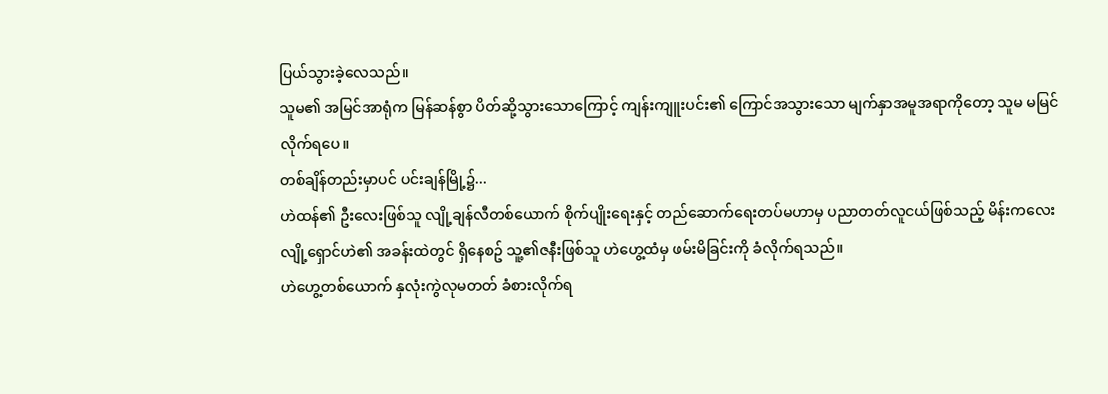ပြယ်သွားခဲ့လေသည်။
သူမ၏ အမြင်အာရုံက မြန်ဆန်စွာ ပိတ်ဆို့သွားသောကြောင့် ကျန်းကျူးပင်း၏ ကြောင်အသွားသော မျက်နှာအမူအရာကိုတော့ သူမ မမြင်လိုက်ရပေ။
တစ်ချိန်တည်းမှာပင် ပင်းချန်မြို့၌...
ဟဲထန်၏ ဦးလေးဖြစ်သူ လျို့ချန်လီတစ်ယောက် စိုက်ပျိုးရေးနှင့် တည်ဆောက်ရေးတပ်မဟာမှ ပညာတတ်လူငယ်ဖြစ်သည့် မိန်းကလေး လျို့ရှောင်ဟဲ၏ အခန်းထဲတွင် ရှိနေစဥ် သူ့၏ဇနီးဖြစ်သူ ဟဲဟွေ့ထံမှ ဖမ်းမိခြင်းကို ခံလိုက်ရသည်။
ဟဲဟွေ့တစ်ယောက် နှလုံးကွဲလုမတတ် ခံစားလိုက်ရ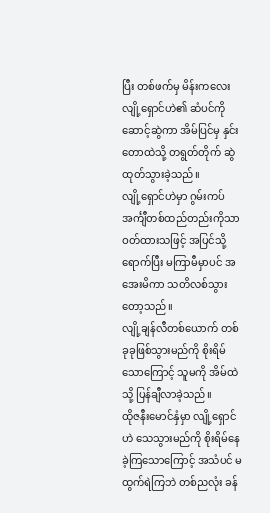ပြီး တစ်ဖက်မှ မိန်းကလေး လျို့ရှောင်ဟဲ၏ ဆံပင်ကို ဆောင့်ဆွဲကာ အိမ်ပြင်မှ နှင်းတောထဲသို့ တရွတ်တိုက် ဆွဲထုတ်သွားခဲ့သည်။
လျို့ရှောင်ဟဲမှာ ဂွမ်းကပ်အင်္ကျီတစ်ထည်တည်းကိုသာ ဝတ်ထားသဖြင့် အပြင်သို့ရောက်ပြီး မကြာမီမှာပင် အအေးမိကာ သတိလစ်သွားတော့သည်။
လျို့ချန်လီတစ်ယောက် တစ်ခုခုဖြစ်သွားမည်ကို စိုးရိမ်သောကြောင့် သူမကို အိမ်ထဲသို့ ပြန်ချီလာခဲ့သည်။
ထိုဇနီးမောင်နှံမှာ လျို့ရှောင်ဟဲ သေသွားမည်ကို စိုးရိမ်နေခဲ့ကြသောကြောင့် အသံပင် မထွက်ရဲကြဘဲ တစ်ညလုံး ခန်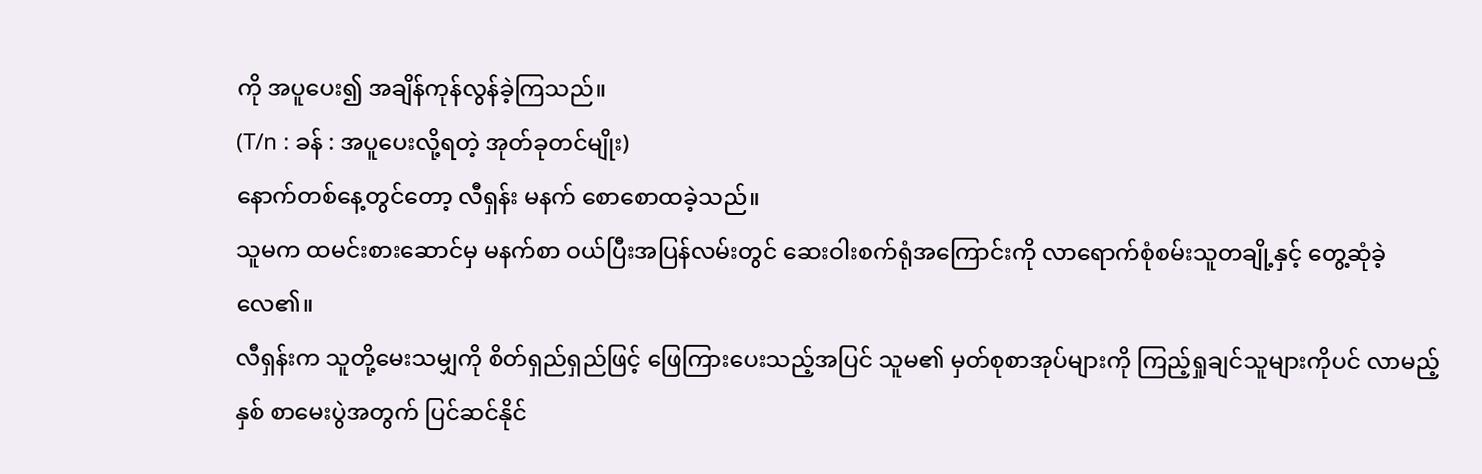ကို အပူပေး၍ အချိန်ကုန်လွန်ခဲ့ကြသည်။
(T/n : ခန် : အပူပေးလို့ရတဲ့ အုတ်ခုတင်မျိုး)
နောက်တစ်နေ့တွင်တော့ လီရှန်း မနက် စောစောထခဲ့သည်။
သူမက ထမင်းစားဆောင်မှ မနက်စာ ဝယ်ပြီးအပြန်လမ်းတွင် ဆေးဝါးစက်ရုံအကြောင်းကို လာရောက်စုံစမ်းသူတချို့နှင့် တွေ့ဆုံခဲ့လေ၏။
လီရှန်းက သူတို့မေးသမျှကို စိတ်ရှည်ရှည်ဖြင့် ဖြေကြားပေးသည့်အပြင် သူမ၏ မှတ်စုစာအုပ်များကို ကြည့်ရှုချင်သူများကိုပင် လာမည့်နှစ် စာမေးပွဲအတွက် ပြင်ဆင်နိုင်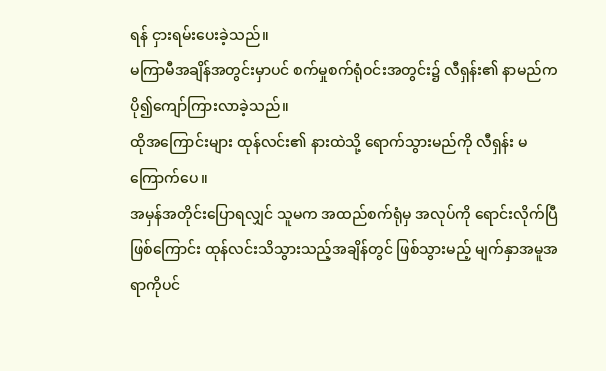ရန် ငှားရမ်းပေးခဲ့သည်။
မကြာမီအချိန်အတွင်းမှာပင် စက်မှုစက်ရုံဝင်းအတွင်း၌ လီရှန်း၏ နာမည်က ပို၍ကျော်ကြားလာခဲ့သည်။
ထိုအကြောင်းများ ထုန်လင်း၏ နားထဲသို့ ရောက်သွားမည်ကို လီရှန်း မကြောက်ပေ။
အမှန်အတိုင်းပြောရလျှင် သူမက အထည်စက်ရုံမှ အလုပ်ကို ရောင်းလိုက်ပြီဖြစ်ကြောင်း ထုန်လင်းသိသွားသည့်အချိန်တွင် ဖြစ်သွားမည့် မျက်နှာအမူအရာကိုပင်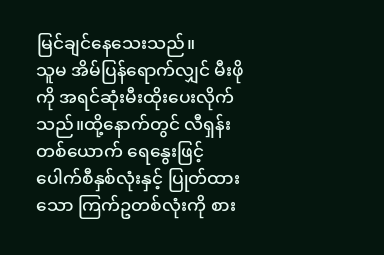မြင်ချင်နေသေးသည်။
သူမ အိမ်ပြန်ရောက်လျှင် မီးဖိုကို အရင်ဆုံးမီးထိုးပေးလိုက်သည်။ထို့နောက်တွင် လီရှန်းတစ်ယောက် ရေနွေးဖြင့် ပေါက်စီနှစ်လုံးနှင့် ပြုတ်ထားသော ကြက်ဥတစ်လုံးကို စား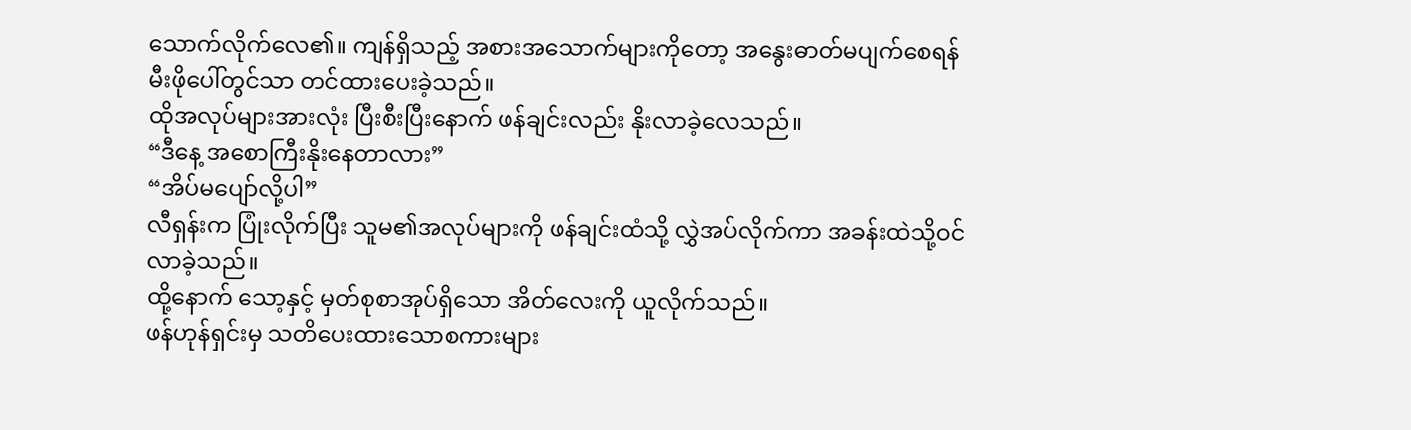သောက်လိုက်လေ၏။ ကျန်ရှိသည့် အစားအသောက်များကိုတော့ အနွေးဓာတ်မပျက်စေရန် မီးဖိုပေါ်တွင်သာ တင်ထားပေးခဲ့သည်။
ထိုအလုပ်များအားလုံး ပြီးစီးပြီးနောက် ဖန်ချင်းလည်း နိုးလာခဲ့လေသည်။
“ဒီနေ့ အစောကြီးနိုးနေတာလား”
“အိပ်မပျော်လို့ပါ”
လီရှန်းက ပြုံးလိုက်ပြီး သူမ၏အလုပ်များကို ဖန်ချင်းထံသို့ လွှဲအပ်လိုက်ကာ အခန်းထဲသို့ဝင်လာခဲ့သည်။
ထို့နောက် သော့နှင့် မှတ်စုစာအုပ်ရှိသော အိတ်လေးကို ယူလိုက်သည်။
ဖန်ဟုန်ရှင်းမှ သတိပေးထားသောစကားများ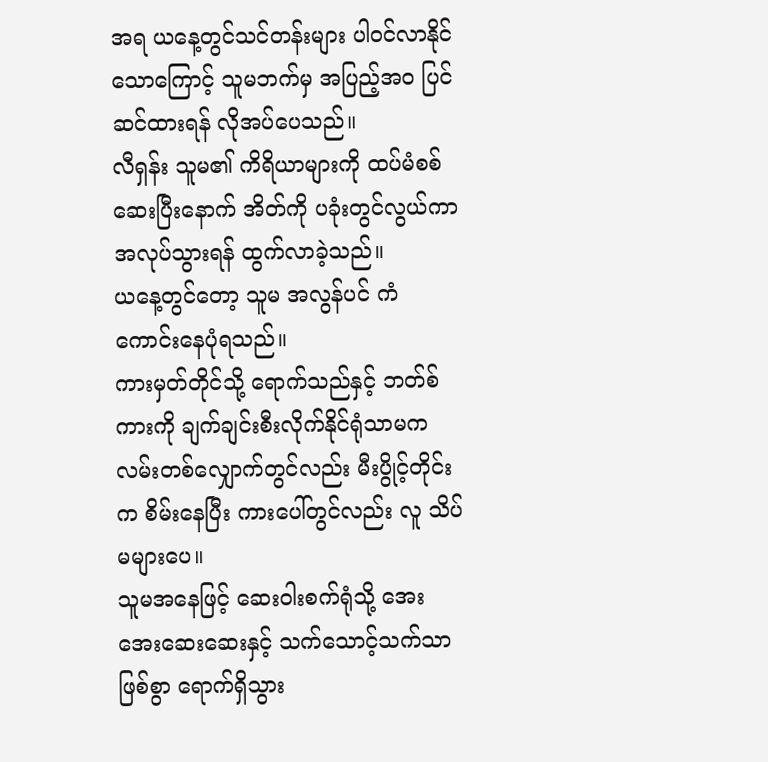အရ ယနေ့တွင်သင်တန်းများ ပါဝင်လာနိုင်သောကြောင့် သူမဘက်မှ အပြည့်အဝ ပြင်ဆင်ထားရန် လိုအပ်ပေသည်။
လီရှန်း သူမ၏ ကိရိယာများကို ထပ်မံစစ်ဆေးပြီးနောက် အိတ်ကို ပခုံးတွင်လွယ်ကာ အလုပ်သွားရန် ထွက်လာခဲ့သည်။
ယနေ့တွင်တော့ သူမ အလွန်ပင် ကံကောင်းနေပုံရသည်။
ကားမှတ်တိုင်သို့ ရောက်သည်နှင့် ဘတ်စ်ကားကို ချက်ချင်းစီးလိုက်နိုင်ရုံသာမက လမ်းတစ်လျှောက်တွင်လည်း မီးပွိုင့်တိုင်းက စိမ်းနေပြီး ကားပေါ်တွင်လည်း လူ သိပ်မများပေ။
သူမအနေဖြင့် ဆေးဝါးစက်ရုံသို့ အေးအေးဆေးဆေးနှင့် သက်သောင့်သက်သာဖြစ်စွာ ရောက်ရှိသွား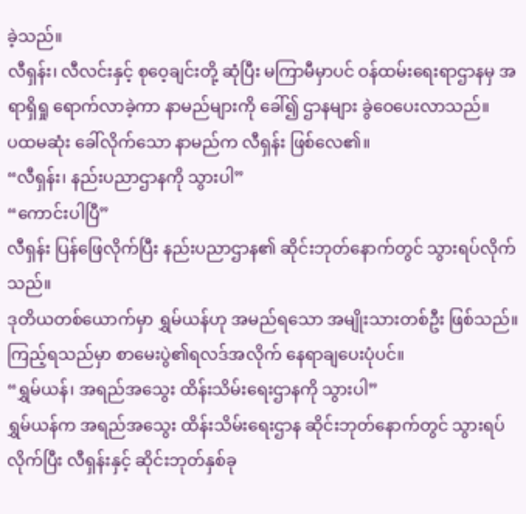ခဲ့သည်။
လီရှန်း၊ လီလင်းနှင့် စုဝေ့ချင်းတို့ ဆုံပြီး မကြာမီမှာပင် ဝန်ထမ်းရေးရာဌာနမှ အရာရှိရှု ရောက်လာခဲ့ကာ နာမည်များကို ခေါ်၍ ဌာနများ ခွဲဝေပေးလာသည်။
ပထမဆုံး ခေါ်လိုက်သော နာမည်က လီရှန်း ဖြစ်လေ၏။
“လီရှန်း၊ နည်းပညာဌာနကို သွားပါ”
“ကောင်းပါပြီ”
လီရှန်း ပြန်ဖြေလိုက်ပြီး နည်းပညာဌာန၏ ဆိုင်းဘုတ်နောက်တွင် သွားရပ်လိုက်သည်။
ဒုတိယတစ်ယောက်မှာ ရွှမ်ယန်ဟု အမည်ရသော အမျိုးသားတစ်ဦး ဖြစ်သည်။
ကြည့်ရသည်မှာ စာမေးပွဲ၏ရလဒ်အလိုက် နေရာချပေးပုံပင်။
“ရွှမ်ယန်၊ အရည်အသွေး ထိန်းသိမ်းရေးဌာနကို သွားပါ”
ရွှမ်ယန်က အရည်အသွေး ထိန်းသိမ်းရေးဌာန ဆိုင်းဘုတ်နောက်တွင် သွားရပ်လိုက်ပြီး လီရှန်းနှင့် ဆိုင်းဘုတ်နှစ်ခု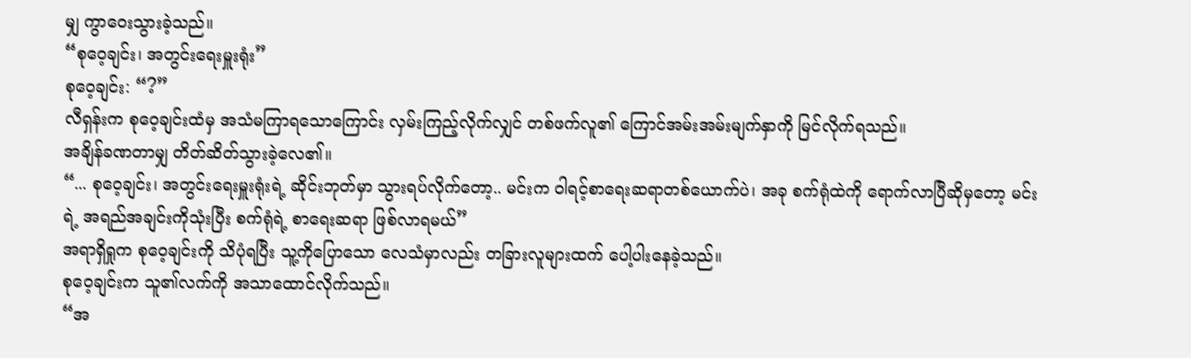မျှ ကွာဝေးသွားခဲ့သည်။
“စုဝေ့ချင်း၊ အတွင်းရေးမှူးရုံး”
စုဝေ့ချင်း: “?”
လီရှန်းက စုဝေ့ချင်းထံမှ အသံမကြာရသောကြောင်း လှမ်းကြည့်လိုက်လျှင် တစ်ဖက်လူ၏ ကြောင်အမ်းအမ်းမျက်နှာကို မြင်လိုက်ရသည်။
အချိန်ခဏတာမျှ တိတ်ဆိတ်သွားခဲ့လေ၏။
“... စုဝေ့ချင်း၊ အတွင်းရေးမှူးရုံးရဲ့ ဆိုင်းဘုတ်မှာ သွားရပ်လိုက်တော့.. မင်းက ဝါရင့်စာရေးဆရာတစ်ယောက်ပဲ၊ အခု စက်ရုံထဲကို ရောက်လာပြီဆိုမှတော့ မင်းရဲ့ အရည်အချင်းကိုသုံးပြီး စက်ရုံရဲ့ စာရေးဆရာ ဖြစ်လာရမယ်”
အရာရှိရှုက စုဝေ့ချင်းကို သိပုံရပြီး သူ့ကိုပြောသော လေသံမှာလည်း တခြားလူများထက် ပေါ့ပါးနေခဲ့သည်။
စုဝေ့ချင်းက သူ၏လက်ကို အသာထောင်လိုက်သည်။
“အ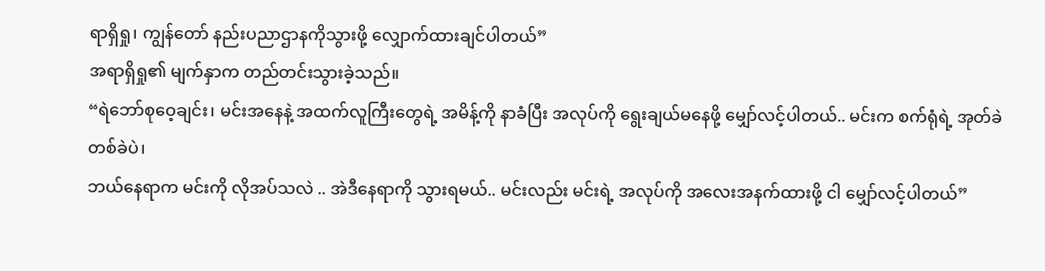ရာရှိရှု၊ ကျွန်တော် နည်းပညာဌာနကိုသွားဖို့ လျှောက်ထားချင်ပါတယ်”
အရာရှိရှု၏ မျက်နှာက တည်တင်းသွားခဲ့သည်။
“ရဲဘော်စုဝေ့ချင်း၊ မင်းအနေနဲ့ အထက်လူကြီးတွေရဲ့ အမိန့်ကို နာခံပြီး အလုပ်ကို ရွေးချယ်မနေဖို့ မျှော်လင့်ပါတယ်.. မင်းက စက်ရုံရဲ့ အုတ်ခဲတစ်ခဲပဲ၊
ဘယ်နေရာက မင်းကို လိုအပ်သလဲ .. အဲဒီနေရာကို သွားရမယ်.. မင်းလည်း မင်းရဲ့ အလုပ်ကို အလေးအနက်ထားဖို့ ငါ မျှော်လင့်ပါတယ်”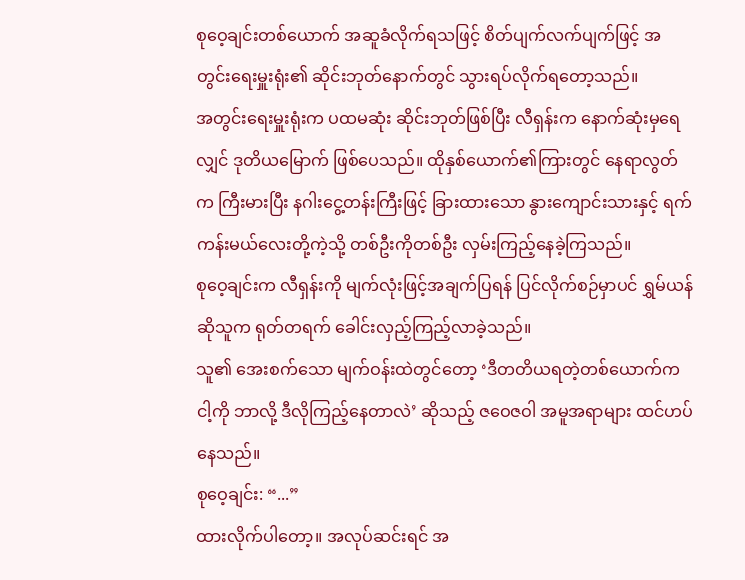စုဝေ့ချင်းတစ်ယောက် အဆူခံလိုက်ရသဖြင့် စိတ်ပျက်လက်ပျက်ဖြင့် အတွင်းရေးမှူးရုံး၏ ဆိုင်းဘုတ်နောက်တွင် သွားရပ်လိုက်ရတော့သည်။
အတွင်းရေးမှူးရုံးက ပထမဆုံး ဆိုင်းဘုတ်ဖြစ်ပြီး လီရှန်းက နောက်ဆုံးမှရေလျှင် ဒုတိယမြောက် ဖြစ်ပေသည်။ ထိုနှစ်ယောက်၏ကြားတွင် နေရာလွတ်က ကြီးမားပြီး နဂါးငွေ့တန်းကြီးဖြင့် ခြားထားသော နွားကျောင်းသားနှင့် ရက်ကန်းမယ်လေးတို့ကဲ့သို့ တစ်ဦးကိုတစ်ဦး လှမ်းကြည့်နေခဲ့ကြသည်။
စုဝေ့ချင်းက လီရှန်းကို မျက်လုံးဖြင့်အချက်ပြရန် ပြင်လိုက်စဉ်မှာပင် ရွှမ်ယန်ဆိုသူက ရုတ်တရက် ခေါင်းလှည့်ကြည့်လာခဲ့သည်။
သူ၏ အေးစက်သော မျက်ဝန်းထဲတွင်တော့ ‘ဒီတတိယရတဲ့တစ်ယောက်က ငါ့ကို ဘာလို့ ဒီလိုကြည့်နေတာလဲ’ ဆိုသည့် ဇဝေဇဝါ အမူအရာများ ထင်ဟပ်နေသည်။
စုဝေ့ချင်း: “...”
ထားလိုက်ပါတော့။ အလုပ်ဆင်းရင် အ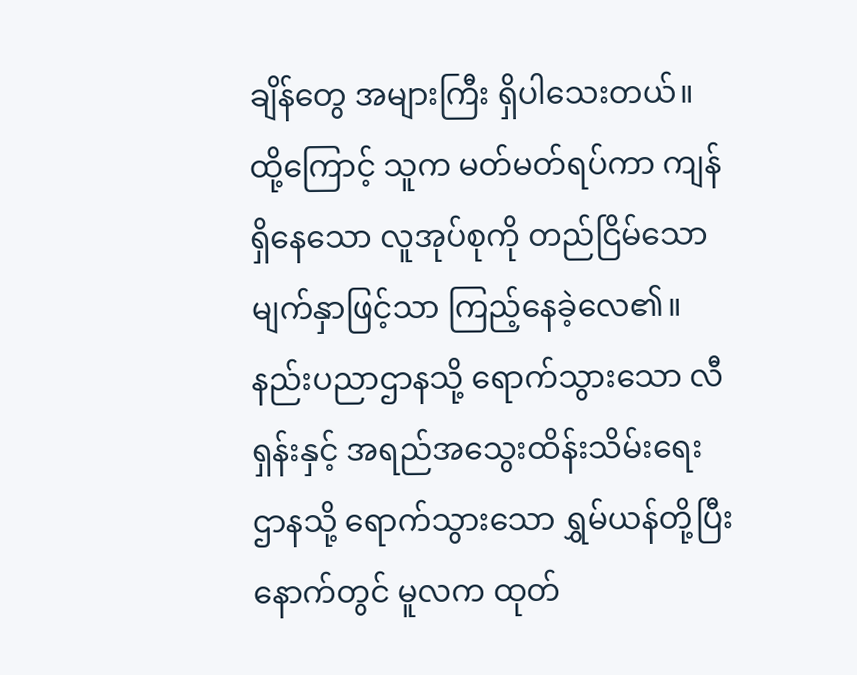ချိန်တွေ အများကြီး ရှိပါသေးတယ်။
ထို့ကြောင့် သူက မတ်မတ်ရပ်ကာ ကျန်ရှိနေသော လူအုပ်စုကို တည်ငြိမ်သော မျက်နှာဖြင့်သာ ကြည့်နေခဲ့လေ၏။
နည်းပညာဌာနသို့ ရောက်သွားသော လီရှန်းနှင့် အရည်အသွေးထိန်းသိမ်းရေးဌာနသို့ ရောက်သွားသော ရွှမ်ယန်တို့ပြီးနောက်တွင် မူလက ထုတ်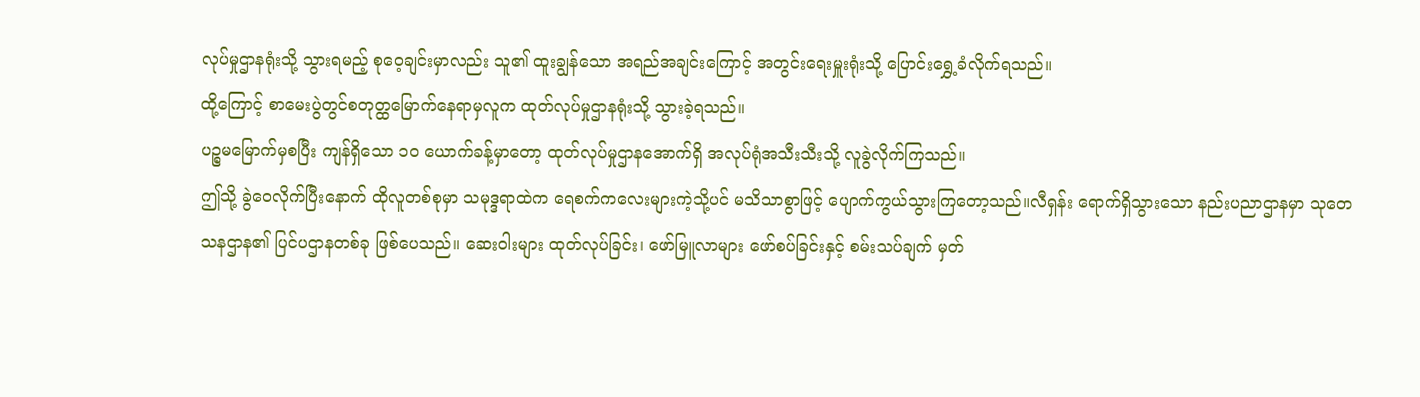လုပ်မှုဌာနရုံးသို့ သွားရမည့် စုဝေ့ချင်းမှာလည်း သူ၏ ထူးချွန်သော အရည်အချင်းကြောင့် အတွင်းရေးမှူးရုံးသို့ ပြောင်းရွှေ့ခံလိုက်ရသည်။
ထို့ကြောင့် စာမေးပွဲတွင်စတုတ္ထမြောက်နေရာမှလူက ထုတ်လုပ်မှုဌာနရုံးသို့ သွားခဲ့ရသည်။
ပဉ္စမမြောက်မှစပြီး ကျန်ရှိသော ၁၀ ယောက်ခန့်မှာတော့ ထုတ်လုပ်မှုဌာနအောက်ရှိ အလုပ်ရုံအသီးသီးသို့ လူခွဲလိုက်ကြသည်။
ဤသို့ ခွဲဝေလိုက်ပြီးနောက် ထိုလူတစ်စုမှာ သမုဒ္ဒရာထဲက ရေစက်ကလေးများကဲ့သို့ပင် မသိသာစွာဖြင့် ပျောက်ကွယ်သွားကြတော့သည်။လီရှန်း ရောက်ရှိသွားသော နည်းပညာဌာနမှာ သုတေသနဌာန၏ ပြင်ပဌာနတစ်ခု ဖြစ်ပေသည်။ ဆေးဝါးများ ထုတ်လုပ်ခြင်း၊ ဖော်မြူလာများ ဖော်စပ်ခြင်းနှင့် စမ်းသပ်ချက် မှတ်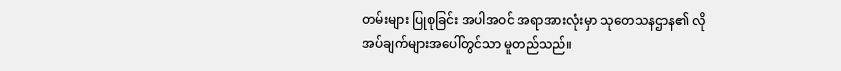တမ်းများ ပြုစုခြင်း အပါအဝင် အရာအားလုံးမှာ သုတေသနဌာန၏ လိုအပ်ချက်များအပေါ်တွင်သာ မူတည်သည်။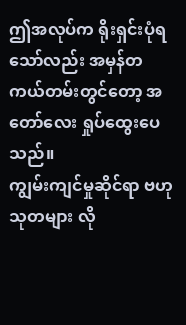ဤအလုပ်က ရိုးရှင်းပုံရသော်လည်း အမှန်တကယ်တမ်းတွင်တော့ အတော်လေး ရှုပ်ထွေးပေသည်။
ကျွမ်းကျင်မှုဆိုင်ရာ ဗဟုသုတများ လို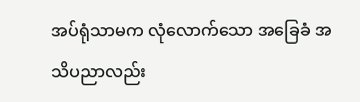အပ်ရုံသာမက လုံလောက်သော အခြေခံ အသိပညာလည်း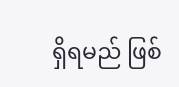ရှိရမည် ဖြစ်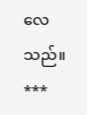လေသည်။
***